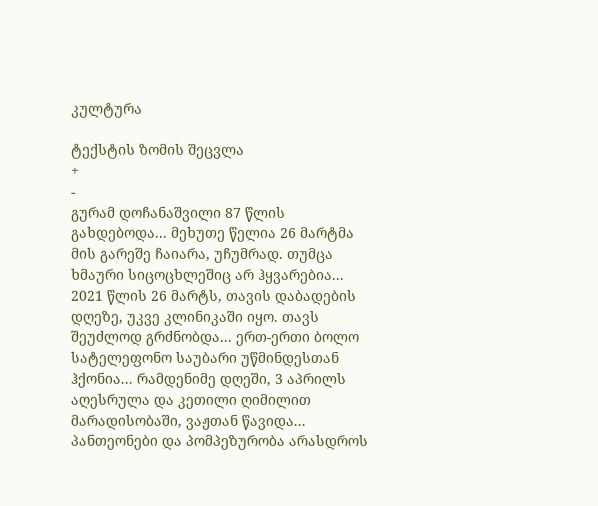კულტურა

ტექსტის ზომის შეცვლა
+
-
გურამ დოჩანაშვილი 87 წლის გახდებოდა... მეხუთე წელია 26 მარტმა მის გარეშე ჩაიარა, უჩუმრად. თუმცა ხმაური სიცოცხლეშიც არ ჰყვარებია... 2021 წლის 26 მარტს, თავის დაბადების დღეზე, უკვე კლინიკაში იყო. თავს შეუძლოდ გრძნობდა... ერთ-ერთი ბოლო სატელეფონო საუბარი უწმინდესთან ჰქონია... რამდენიმე დღეში, 3 აპრილს აღესრულა და კეთილი ღიმილით მარადისობაში, ვაჟთან წავიდა...
პანთეონები და პომპეზურობა არასდროს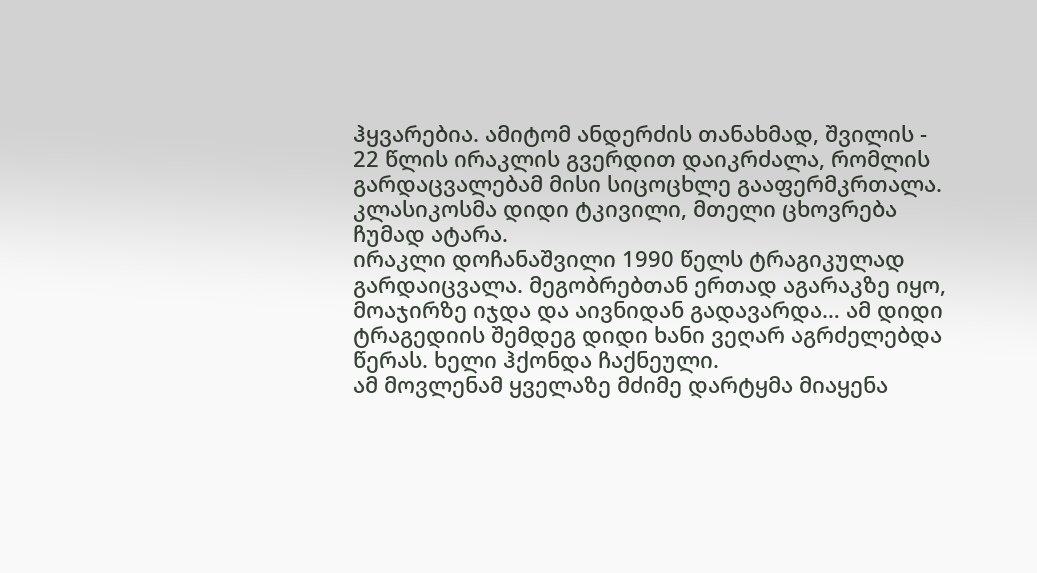ჰყვარებია. ამიტომ ანდერძის თანახმად, შვილის - 22 წლის ირაკლის გვერდით დაიკრძალა, რომლის გარდაცვალებამ მისი სიცოცხლე გააფერმკრთალა. კლასიკოსმა დიდი ტკივილი, მთელი ცხოვრება ჩუმად ატარა.
ირაკლი დოჩანაშვილი 1990 წელს ტრაგიკულად გარდაიცვალა. მეგობრებთან ერთად აგარაკზე იყო, მოაჯირზე იჯდა და აივნიდან გადავარდა… ამ დიდი ტრაგედიის შემდეგ დიდი ხანი ვეღარ აგრძელებდა წერას. ხელი ჰქონდა ჩაქნეული.
ამ მოვლენამ ყველაზე მძიმე დარტყმა მიაყენა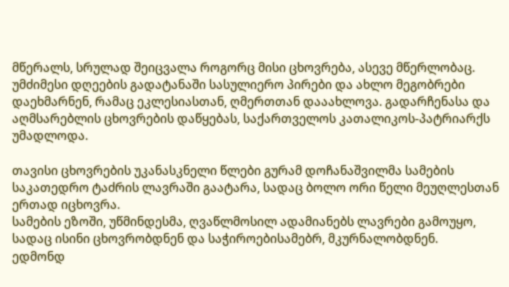მწერალს, სრულად შეიცვალა როგორც მისი ცხოვრება, ასევე მწერლობაც. უმძიმესი დღეების გადატანაში სასულიერო პირები და ახლო მეგობრები დაეხმარნენ, რამაც ეკლესიასთან, ღმერთთან დააახლოვა. გადარჩენასა და აღმსარებლის ცხოვრების დაწყებას, საქართველოს კათალიკოს-პატრიარქს უმადლოდა.

თავისი ცხოვრების უკანასკნელი წლები გურამ დოჩანაშვილმა სამების საკათედრო ტაძრის ლავრაში გაატარა, სადაც ბოლო ორი წელი მეუღლესთან ერთად იცხოვრა.
სამების ეზოში, უწმინდესმა, ღვაწლმოსილ ადამიანებს ლავრები გამოუყო, სადაც ისინი ცხოვრობდნენ და საჭიროებისამებრ, მკურნალობდნენ.
ედმონდ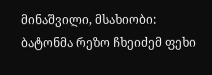მინაშვილი, მსახიობი: ბატონმა რეზო ჩხეიძემ ფეხი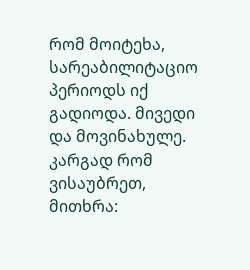რომ მოიტეხა, სარეაბილიტაციო პერიოდს იქ გადიოდა. მივედი და მოვინახულე. კარგად რომ ვისაუბრეთ, მითხრა: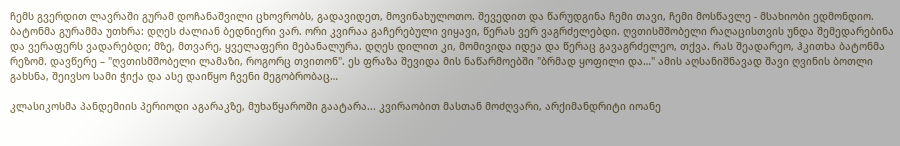ჩემს გვერდით ლავრაში გურამ დოჩანაშვილი ცხოვრობს, გადავიდეთ, მოვინახულოთო. შევედით და წარუდგინა ჩემი თავი, ჩემი მოსწავლე - მსახიობი ედმონდიო.
ბატონმა გურამმა უთხრა: დღეს ძალიან ბედნიერი ვარ. ორი კვირაა გაჩერებული ვიყავი, წერას ვერ ვაგრძელებდი. ღვთისმშობელი რაღაცისთვის უნდა შემედარებინა და ვერაფერს ვადარებდი; მზე, მთვარე, ყველაფერი მებანალურა. დღეს დილით კი, მომივიდა იდეა და წერაც გავაგრძელეო, თქვა. რას შეადარეო, ჰკითხა ბატონმა რეზომ. დავწერე – "ღვთისმშობელი ლამაზი, როგორც თვითონ". ეს ფრაზა შევიდა მის ნაწარმოებში "ბრმად ყოფილი და…" ამის აღსანიშნავად შავი ღვინის ბოთლი გახსნა, შეივსო სამი ჭიქა და ასე დაიწყო ჩვენი მეგობრობაც…

კლასიკოსმა პანდემიის პერიოდი აგარაკზე, მუხაწყაროში გაატარა... კვირაობით მასთან მოძღვარი, არქიმანდრიტი იოანე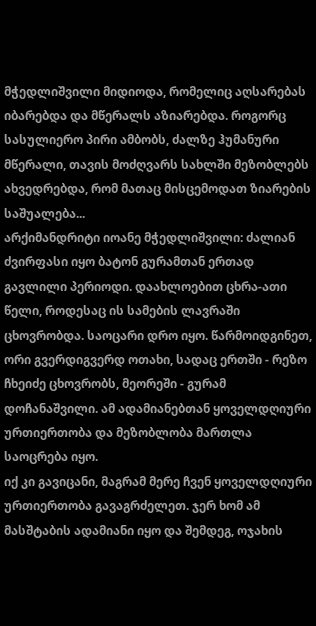მჭედლიშვილი მიდიოდა, რომელიც აღსარებას იბარებდა და მწერალს აზიარებდა. როგორც სასულიერო პირი ამბობს, ძალზე ჰუმანური მწერალი, თავის მოძღვარს სახლში მეზობლებს ახვედრებდა, რომ მათაც მისცემოდათ ზიარების საშუალება...
არქიმანდრიტი იოანე მჭედლიშვილი: ძალიან ძვირფასი იყო ბატონ გურამთან ერთად გავლილი პერიოდი. დაახლოებით ცხრა-ათი წელი, როდესაც ის სამების ლავრაში ცხოვრობდა. საოცარი დრო იყო. წარმოიდგინეთ, ორი გვერდიგვერდ ოთახი, სადაც ერთში - რეზო ჩხეიძე ცხოვრობს, მეორეში - გურამ დოჩანაშვილი. ამ ადამიანებთან ყოველდღიური ურთიერთობა და მეზობლობა მართლა საოცრება იყო.
იქ კი გავიცანი, მაგრამ მერე ჩვენ ყოველდღიური ურთიერთობა გავაგრძელეთ. ჯერ ხომ ამ მასშტაბის ადამიანი იყო და შემდეგ, ოჯახის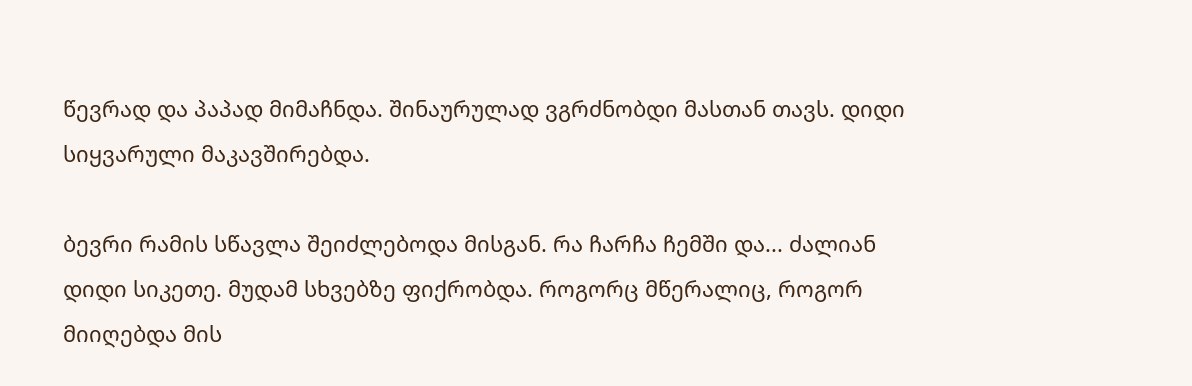წევრად და პაპად მიმაჩნდა. შინაურულად ვგრძნობდი მასთან თავს. დიდი სიყვარული მაკავშირებდა.

ბევრი რამის სწავლა შეიძლებოდა მისგან. რა ჩარჩა ჩემში და... ძალიან დიდი სიკეთე. მუდამ სხვებზე ფიქრობდა. როგორც მწერალიც, როგორ მიიღებდა მის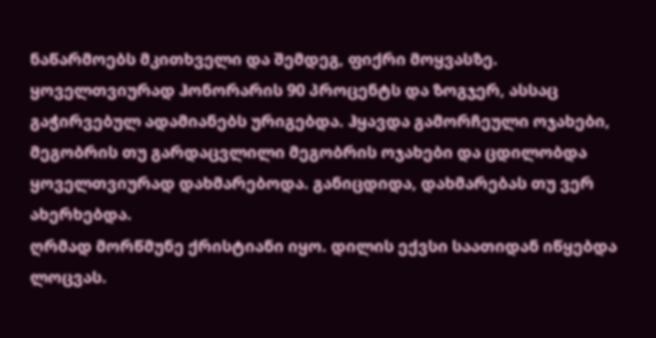ნაწარმოებს მკითხველი და შემდეგ, ფიქრი მოყვასზე. ყოველთვიურად ჰონორარის 90 პროცენტს და ზოგჯერ, ასსაც გაჭირვებულ ადამიანებს ურიგებდა. ჰყავდა გამორჩეული ოჯახები, მეგობრის თუ გარდაცვლილი მეგობრის ოჯახები და ცდილობდა ყოველთვიურად დახმარებოდა. განიცდიდა, დახმარებას თუ ვერ ახერხებდა.
ღრმად მორწმუნე ქრისტიანი იყო. დილის ექვსი საათიდან იწყებდა ლოცვას.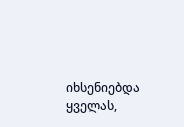იხსენიებდა ყველას,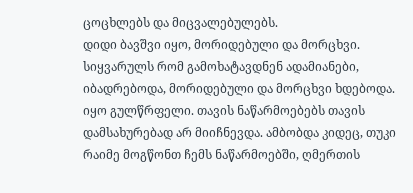ცოცხლებს და მიცვალებულებს.
დიდი ბავშვი იყო, მორიდებული და მორცხვი. სიყვარულს რომ გამოხატავდნენ ადამიანები, იბადრებოდა, მორიდებული და მორცხვი ხდებოდა. იყო გულწრფელი. თავის ნაწარმოებებს თავის დამსახურებად არ მიიჩნევდა. ამბობდა კიდეც, თუკი რაიმე მოგწონთ ჩემს ნაწარმოებში, ღმერთის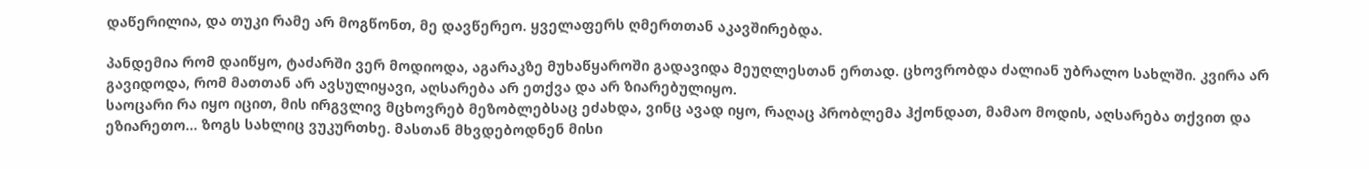დაწერილია, და თუკი რამე არ მოგწონთ, მე დავწერეო. ყველაფერს ღმერთთან აკავშირებდა.

პანდემია რომ დაიწყო, ტაძარში ვერ მოდიოდა, აგარაკზე მუხაწყაროში გადავიდა მეუღლესთან ერთად. ცხოვრობდა ძალიან უბრალო სახლში. კვირა არ გავიდოდა, რომ მათთან არ ავსულიყავი, აღსარება არ ეთქვა და არ ზიარებულიყო.
საოცარი რა იყო იცით, მის ირგვლივ მცხოვრებ მეზობლებსაც ეძახდა, ვინც ავად იყო, რაღაც პრობლემა ჰქონდათ, მამაო მოდის, აღსარება თქვით და ეზიარეთო... ზოგს სახლიც ვუკურთხე. მასთან მხვდებოდნენ მისი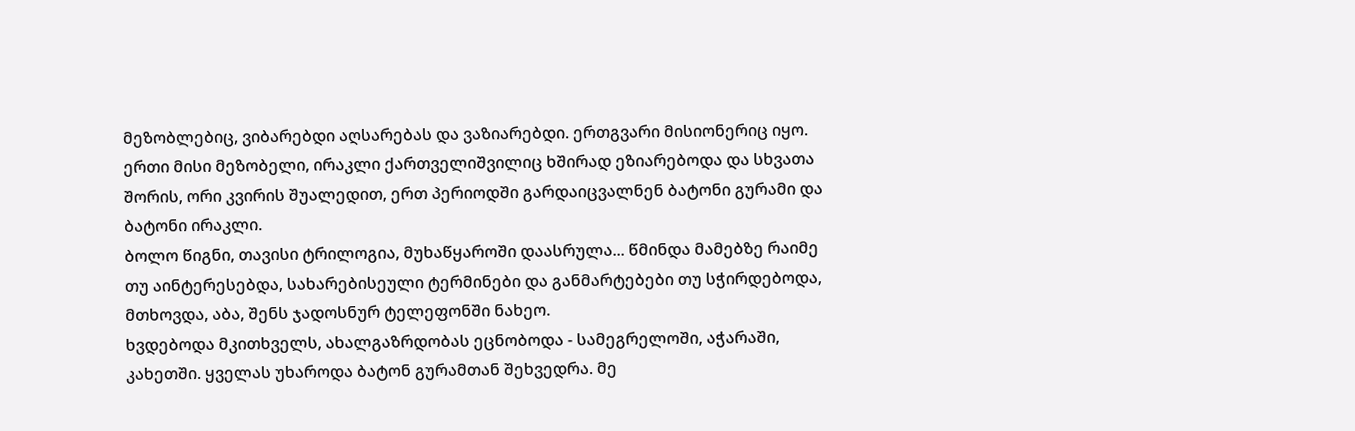მეზობლებიც, ვიბარებდი აღსარებას და ვაზიარებდი. ერთგვარი მისიონერიც იყო.
ერთი მისი მეზობელი, ირაკლი ქართველიშვილიც ხშირად ეზიარებოდა და სხვათა შორის, ორი კვირის შუალედით, ერთ პერიოდში გარდაიცვალნენ ბატონი გურამი და ბატონი ირაკლი.
ბოლო წიგნი, თავისი ტრილოგია, მუხაწყაროში დაასრულა... წმინდა მამებზე რაიმე თუ აინტერესებდა, სახარებისეული ტერმინები და განმარტებები თუ სჭირდებოდა, მთხოვდა, აბა, შენს ჯადოსნურ ტელეფონში ნახეო.
ხვდებოდა მკითხველს, ახალგაზრდობას ეცნობოდა - სამეგრელოში, აჭარაში, კახეთში. ყველას უხაროდა ბატონ გურამთან შეხვედრა. მე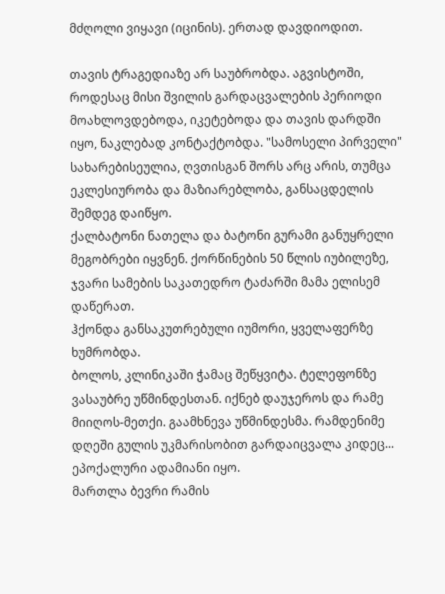მძღოლი ვიყავი (იცინის). ერთად დავდიოდით.

თავის ტრაგედიაზე არ საუბრობდა. აგვისტოში, როდესაც მისი შვილის გარდაცვალების პერიოდი მოახლოვდებოდა, იკეტებოდა და თავის დარდში იყო, ნაკლებად კონტაქტობდა. "სამოსელი პირველი" სახარებისეულია, ღვთისგან შორს არც არის, თუმცა ეკლესიურობა და მაზიარებლობა, განსაცდელის შემდეგ დაიწყო.
ქალბატონი ნათელა და ბატონი გურამი განუყრელი მეგობრები იყვნენ. ქორწინების 50 წლის იუბილეზე, ჯვარი სამების საკათედრო ტაძარში მამა ელისემ დაწერათ.
ჰქონდა განსაკუთრებული იუმორი, ყველაფერზე ხუმრობდა.
ბოლოს, კლინიკაში ჭამაც შეწყვიტა. ტელეფონზე ვასაუბრე უწმინდესთან. იქნებ დაუჯეროს და რამე მიიღოს-მეთქი. გაამხნევა უწმინდესმა. რამდენიმე დღეში გულის უკმარისობით გარდაიცვალა კიდეც...
ეპოქალური ადამიანი იყო.
მართლა ბევრი რამის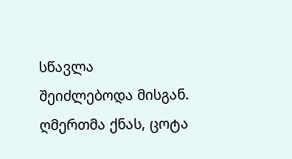სწავლა შეიძლებოდა მისგან. ღმერთმა ქნას, ცოტა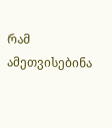რამ ამეთვისებინა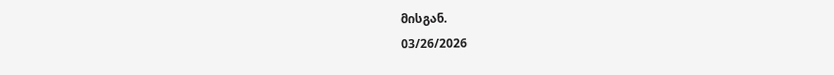მისგან.
03/26/2026